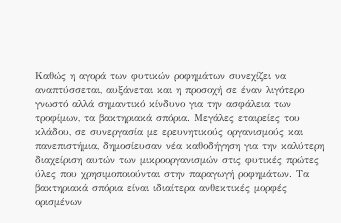Καθώς η αγορά των φυτικών ροφημάτων συνεχίζει να αναπτύσσεται, αυξάνεται και η προσοχή σε έναν λιγότερο γνωστό αλλά σημαντικό κίνδυνο για την ασφάλεια των τροφίμων, τα βακτηριακά σπόρια. Μεγάλες εταιρείες του κλάδου, σε συνεργασία με ερευνητικούς οργανισμούς και πανεπιστήμια, δημοσίευσαν νέα καθοδήγηση για την καλύτερη διαχείριση αυτών των μικροοργανισμών στις φυτικές πρώτες ύλες που χρησιμοποιούνται στην παραγωγή ροφημάτων. Τα βακτηριακά σπόρια είναι ιδιαίτερα ανθεκτικές μορφές ορισμένων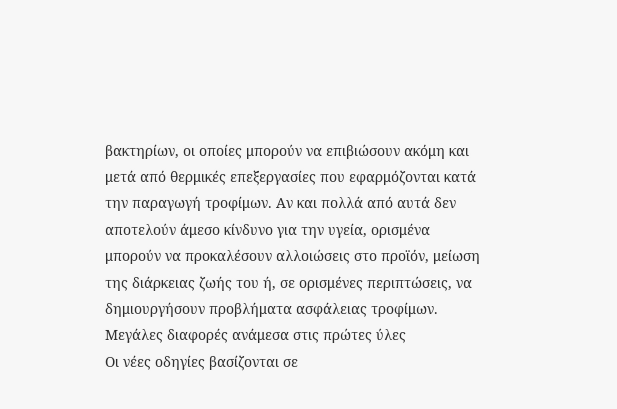βακτηρίων, οι οποίες μπορούν να επιβιώσουν ακόμη και μετά από θερμικές επεξεργασίες που εφαρμόζονται κατά την παραγωγή τροφίμων. Αν και πολλά από αυτά δεν αποτελούν άμεσο κίνδυνο για την υγεία, ορισμένα μπορούν να προκαλέσουν αλλοιώσεις στο προϊόν, μείωση της διάρκειας ζωής του ή, σε ορισμένες περιπτώσεις, να δημιουργήσουν προβλήματα ασφάλειας τροφίμων.
Μεγάλες διαφορές ανάμεσα στις πρώτες ύλες
Οι νέες οδηγίες βασίζονται σε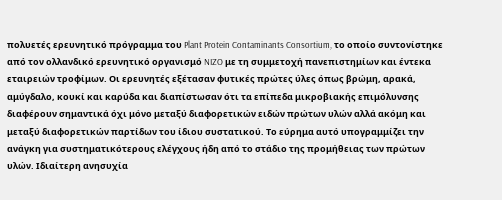πολυετές ερευνητικό πρόγραμμα του Plant Protein Contaminants Consortium, το οποίο συντονίστηκε από τον ολλανδικό ερευνητικό οργανισμό NIZO με τη συμμετοχή πανεπιστημίων και έντεκα εταιρειών τροφίμων. Οι ερευνητές εξέτασαν φυτικές πρώτες ύλες όπως βρώμη, αρακά, αμύγδαλο, κουκί και καρύδα και διαπίστωσαν ότι τα επίπεδα μικροβιακής επιμόλυνσης διαφέρουν σημαντικά όχι μόνο μεταξύ διαφορετικών ειδών πρώτων υλών αλλά ακόμη και μεταξύ διαφορετικών παρτίδων του ίδιου συστατικού. Το εύρημα αυτό υπογραμμίζει την ανάγκη για συστηματικότερους ελέγχους ήδη από το στάδιο της προμήθειας των πρώτων υλών. Ιδιαίτερη ανησυχία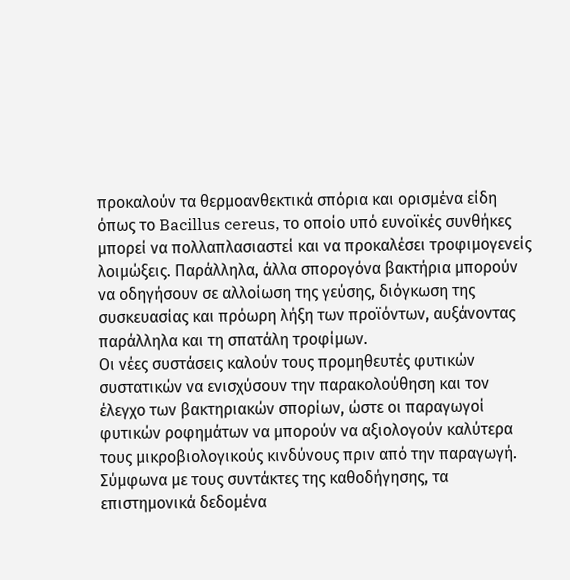προκαλούν τα θερμοανθεκτικά σπόρια και ορισμένα είδη όπως το Bacillus cereus, το οποίο υπό ευνοϊκές συνθήκες μπορεί να πολλαπλασιαστεί και να προκαλέσει τροφιμογενείς λοιμώξεις. Παράλληλα, άλλα σπορογόνα βακτήρια μπορούν να οδηγήσουν σε αλλοίωση της γεύσης, διόγκωση της συσκευασίας και πρόωρη λήξη των προϊόντων, αυξάνοντας παράλληλα και τη σπατάλη τροφίμων.
Οι νέες συστάσεις καλούν τους προμηθευτές φυτικών συστατικών να ενισχύσουν την παρακολούθηση και τον έλεγχο των βακτηριακών σπορίων, ώστε οι παραγωγοί φυτικών ροφημάτων να μπορούν να αξιολογούν καλύτερα τους μικροβιολογικούς κινδύνους πριν από την παραγωγή. Σύμφωνα με τους συντάκτες της καθοδήγησης, τα επιστημονικά δεδομένα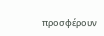προσφέρουν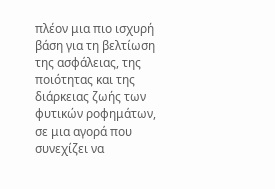πλέον μια πιο ισχυρή βάση για τη βελτίωση της ασφάλειας, της ποιότητας και της διάρκειας ζωής των φυτικών ροφημάτων, σε μια αγορά που συνεχίζει να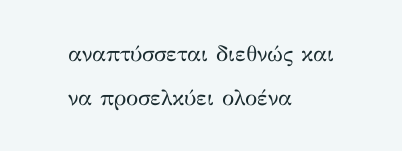αναπτύσσεται διεθνώς και να προσελκύει ολοένα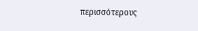περισσότερους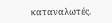καταναλωτές.